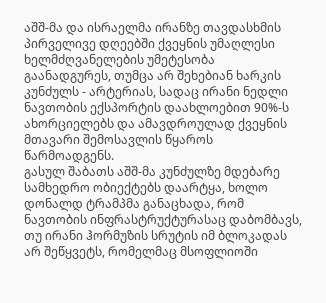აშშ-მა და ისრაელმა ირანზე თავდასხმის პირველივე დღეებში ქვეყნის უმაღლესი ხელმძღვანელების უმეტესობა გაანადგურეს, თუმცა არ შეხებიან ხარკის კუნძულს - არტერიას, სადაც ირანი ნედლი ნავთობის ექსპორტის დაახლოებით 90%-ს ახორციელებს და ამავდროულად ქვეყნის მთავარი შემოსავლის წყაროს წარმოადგენს.
გასულ შაბათს აშშ-მა კუნძულზე მდებარე სამხედრო ობიექტებს დაარტყა, ხოლო დონალდ ტრამპმა განაცხადა, რომ ნავთობის ინფრასტრუქტურასაც დაბომბავს, თუ ირანი ჰორმუზის სრუტის იმ ბლოკადას არ შეწყვეტს, რომელმაც მსოფლიოში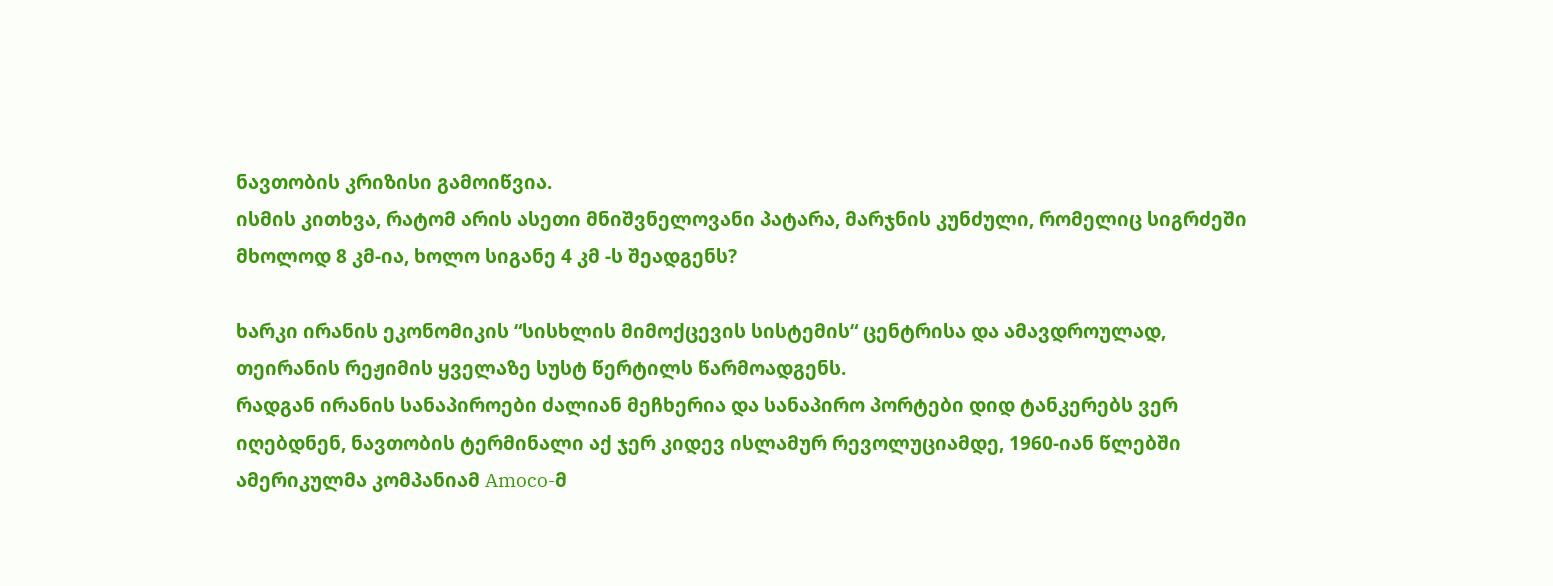ნავთობის კრიზისი გამოიწვია.
ისმის კითხვა, რატომ არის ასეთი მნიშვნელოვანი პატარა, მარჯნის კუნძული, რომელიც სიგრძეში მხოლოდ 8 კმ-ია, ხოლო სიგანე 4 კმ -ს შეადგენს?

ხარკი ირანის ეკონომიკის “სისხლის მიმოქცევის სისტემის“ ცენტრისა და ამავდროულად, თეირანის რეჟიმის ყველაზე სუსტ წერტილს წარმოადგენს.
რადგან ირანის სანაპიროები ძალიან მეჩხერია და სანაპირო პორტები დიდ ტანკერებს ვერ იღებდნენ, ნავთობის ტერმინალი აქ ჯერ კიდევ ისლამურ რევოლუციამდე, 1960-იან წლებში ამერიკულმა კომპანიამ Amoco-მ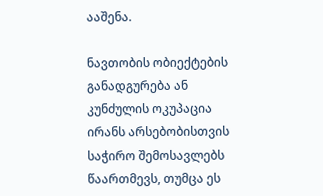ააშენა.

ნავთობის ობიექტების განადგურება ან კუნძულის ოკუპაცია ირანს არსებობისთვის საჭირო შემოსავლებს წაართმევს, თუმცა ეს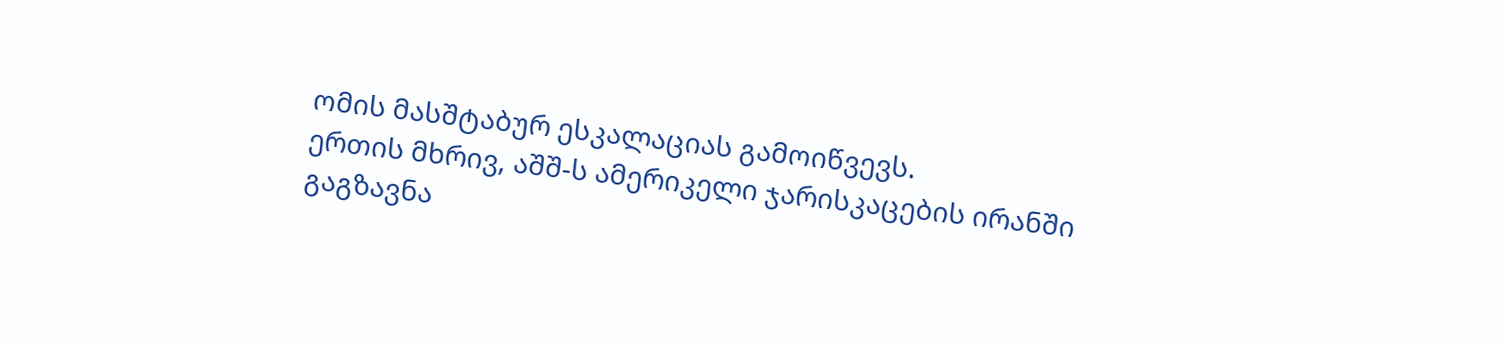ომის მასშტაბურ ესკალაციას გამოიწვევს.
ერთის მხრივ, აშშ-ს ამერიკელი ჯარისკაცების ირანში გაგზავნა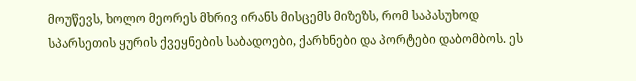მოუწევს, ხოლო მეორეს მხრივ ირანს მისცემს მიზეზს, რომ საპასუხოდ სპარსეთის ყურის ქვეყნების საბადოები, ქარხნები და პორტები დაბომბოს. ეს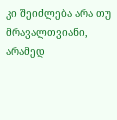კი შეიძლება არა თუ მრავალთვიანი, არამედ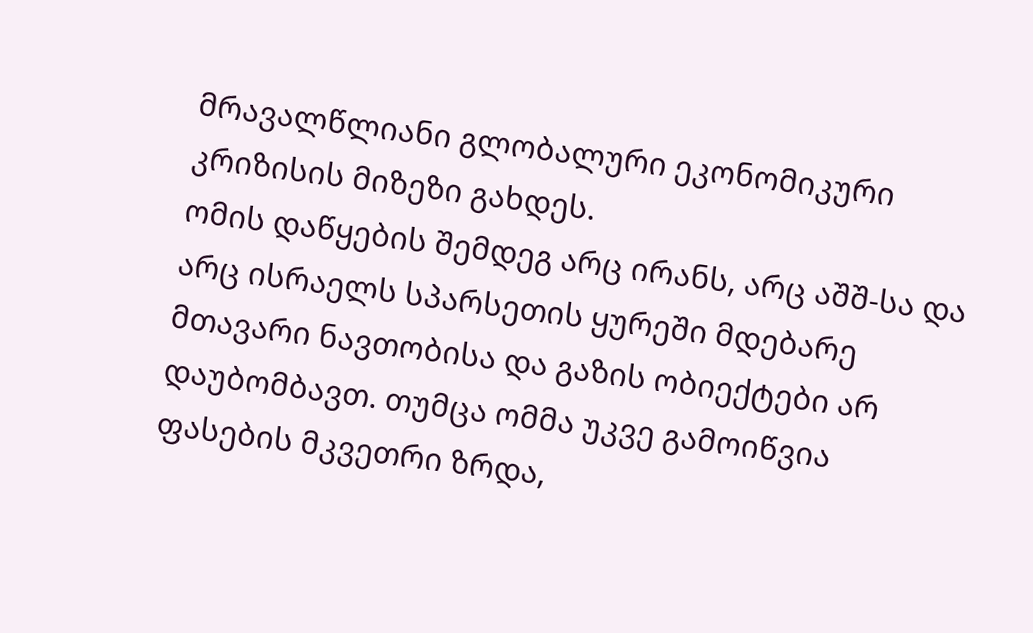მრავალწლიანი გლობალური ეკონომიკური კრიზისის მიზეზი გახდეს.
ომის დაწყების შემდეგ არც ირანს, არც აშშ-სა და არც ისრაელს სპარსეთის ყურეში მდებარე მთავარი ნავთობისა და გაზის ობიექტები არ დაუბომბავთ. თუმცა ომმა უკვე გამოიწვია ფასების მკვეთრი ზრდა,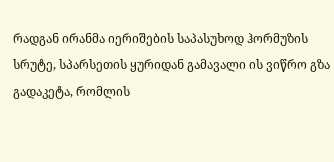რადგან ირანმა იერიშების საპასუხოდ ჰორმუზის სრუტე, სპარსეთის ყურიდან გამავალი ის ვიწრო გზა გადაკეტა, რომლის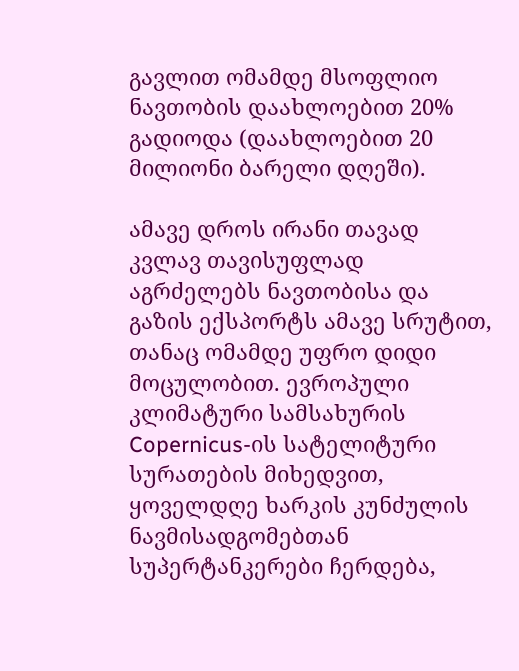გავლით ომამდე მსოფლიო ნავთობის დაახლოებით 20% გადიოდა (დაახლოებით 20 მილიონი ბარელი დღეში).

ამავე დროს ირანი თავად კვლავ თავისუფლად აგრძელებს ნავთობისა და გაზის ექსპორტს ამავე სრუტით, თანაც ომამდე უფრო დიდი მოცულობით. ევროპული კლიმატური სამსახურის Copernicus-ის სატელიტური სურათების მიხედვით, ყოველდღე ხარკის კუნძულის ნავმისადგომებთან სუპერტანკერები ჩერდება,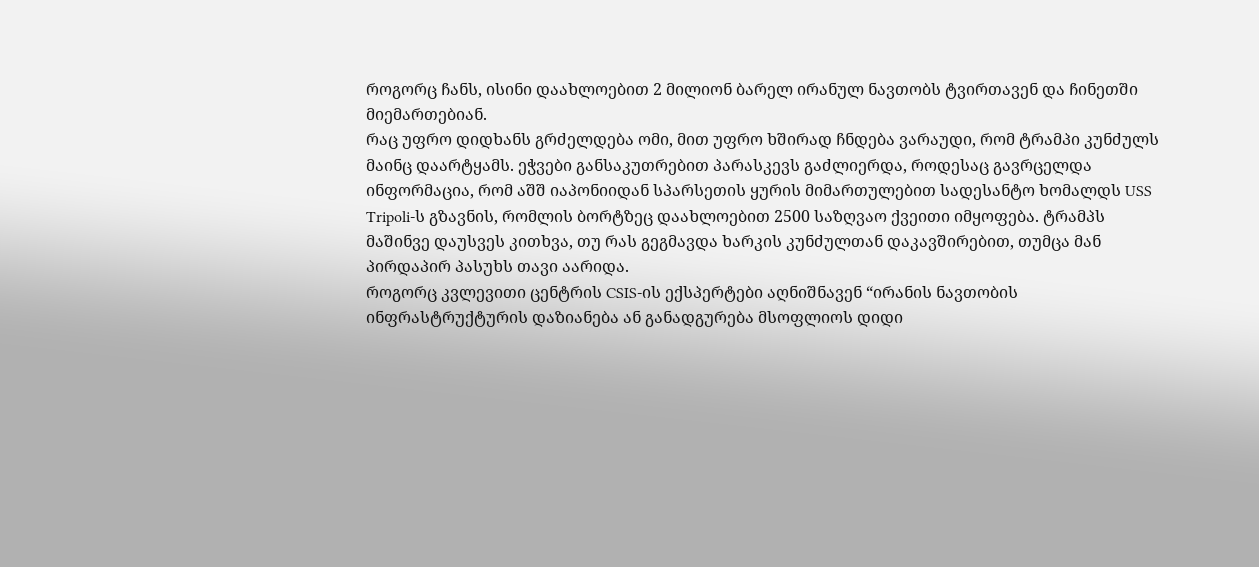როგორც ჩანს, ისინი დაახლოებით 2 მილიონ ბარელ ირანულ ნავთობს ტვირთავენ და ჩინეთში მიემართებიან.
რაც უფრო დიდხანს გრძელდება ომი, მით უფრო ხშირად ჩნდება ვარაუდი, რომ ტრამპი კუნძულს მაინც დაარტყამს. ეჭვები განსაკუთრებით პარასკევს გაძლიერდა, როდესაც გავრცელდა ინფორმაცია, რომ აშშ იაპონიიდან სპარსეთის ყურის მიმართულებით სადესანტო ხომალდს USS Tripoli-ს გზავნის, რომლის ბორტზეც დაახლოებით 2500 საზღვაო ქვეითი იმყოფება. ტრამპს მაშინვე დაუსვეს კითხვა, თუ რას გეგმავდა ხარკის კუნძულთან დაკავშირებით, თუმცა მან პირდაპირ პასუხს თავი აარიდა.
როგორც კვლევითი ცენტრის CSIS-ის ექსპერტები აღნიშნავენ “ირანის ნავთობის ინფრასტრუქტურის დაზიანება ან განადგურება მსოფლიოს დიდი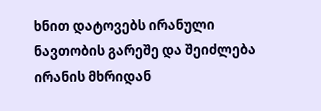ხნით დატოვებს ირანული ნავთობის გარეშე და შეიძლება ირანის მხრიდან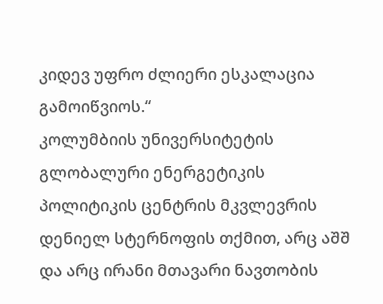კიდევ უფრო ძლიერი ესკალაცია გამოიწვიოს.“
კოლუმბიის უნივერსიტეტის გლობალური ენერგეტიკის პოლიტიკის ცენტრის მკვლევრის დენიელ სტერნოფის თქმით, არც აშშ და არც ირანი მთავარი ნავთობის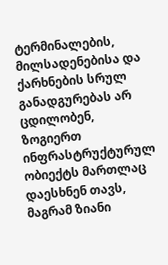ტერმინალების, მილსადენებისა და ქარხნების სრულ განადგურებას არ ცდილობენ, ზოგიერთ ინფრასტრუქტურულ ობიექტს მართლაც დაესხნენ თავს, მაგრამ ზიანი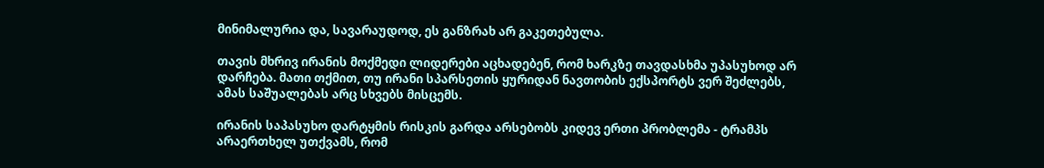მინიმალურია და, სავარაუდოდ, ეს განზრახ არ გაკეთებულა.

თავის მხრივ ირანის მოქმედი ლიდერები აცხადებენ, რომ ხარკზე თავდასხმა უპასუხოდ არ დარჩება. მათი თქმით, თუ ირანი სპარსეთის ყურიდან ნავთობის ექსპორტს ვერ შეძლებს, ამას საშუალებას არც სხვებს მისცემს.

ირანის საპასუხო დარტყმის რისკის გარდა არსებობს კიდევ ერთი პრობლემა - ტრამპს არაერთხელ უთქვამს, რომ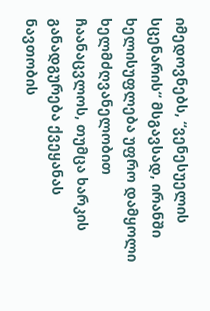იმედოვნებს, “ვენესუელის სცენარის“ მსგავსად, ირანში ხელისუფლება უფრო დამყოლი ხელმძღვანელობით ჩაანაცვლოს, თუმცა ხარკის განადგურება ქვეყანას ნავთობის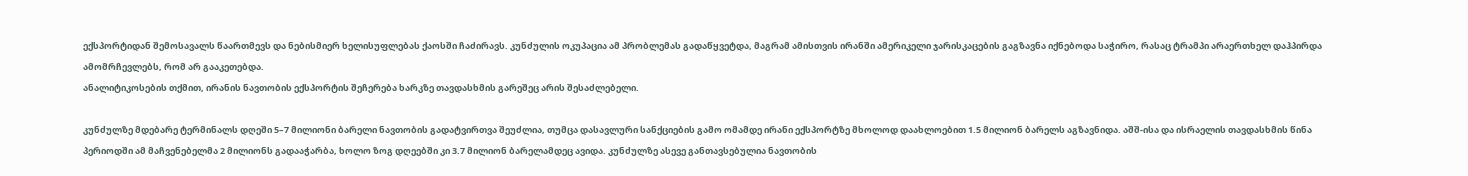ექსპორტიდან შემოსავალს წაართმევს და ნებისმიერ ხელისუფლებას ქაოსში ჩაძირავს. კუნძულის ოკუპაცია ამ პრობლემას გადაწყვეტდა, მაგრამ ამისთვის ირანში ამერიკელი ჯარისკაცების გაგზავნა იქნებოდა საჭირო, რასაც ტრამპი არაერთხელ დაჰპირდა ამომრჩევლებს, რომ არ გააკეთებდა.
ანალიტიკოსების თქმით, ირანის ნავთობის ექსპორტის შეჩერება ხარკზე თავდასხმის გარეშეც არის შესაძლებელი.

კუნძულზე მდებარე ტერმინალს დღეში 5–7 მილიონი ბარელი ნავთობის გადატვირთვა შეუძლია, თუმცა დასავლური სანქციების გამო ომამდე ირანი ექსპორტზე მხოლოდ დაახლოებით 1.5 მილიონ ბარელს აგზავნიდა. აშშ-ისა და ისრაელის თავდასხმის წინა პერიოდში ამ მაჩვენებელმა 2 მილიონს გადააჭარბა, ხოლო ზოგ დღეებში კი 3.7 მილიონ ბარელამდეც ავიდა. კუნძულზე ასევე განთავსებულია ნავთობის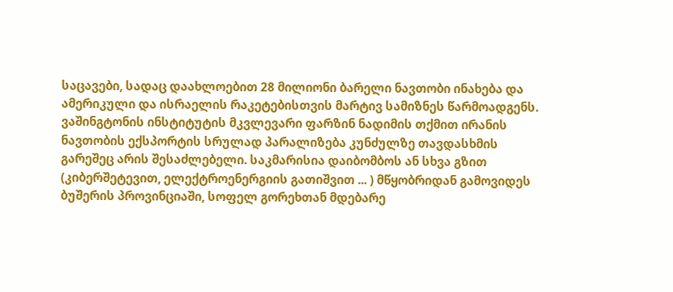საცავები, სადაც დაახლოებით 28 მილიონი ბარელი ნავთობი ინახება და ამერიკული და ისრაელის რაკეტებისთვის მარტივ სამიზნეს წარმოადგენს.
ვაშინგტონის ინსტიტუტის მკვლევარი ფარზინ ნადიმის თქმით ირანის ნავთობის ექსპორტის სრულად პარალიზება კუნძულზე თავდასხმის გარეშეც არის შესაძლებელი. საკმარისია დაიბომბოს ან სხვა გზით (კიბერშეტევით, ელექტროენერგიის გათიშვით ... ) მწყობრიდან გამოვიდეს ბუშერის პროვინციაში, სოფელ გორეხთან მდებარე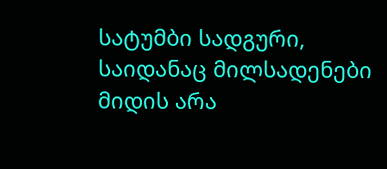სატუმბი სადგური, საიდანაც მილსადენები მიდის არა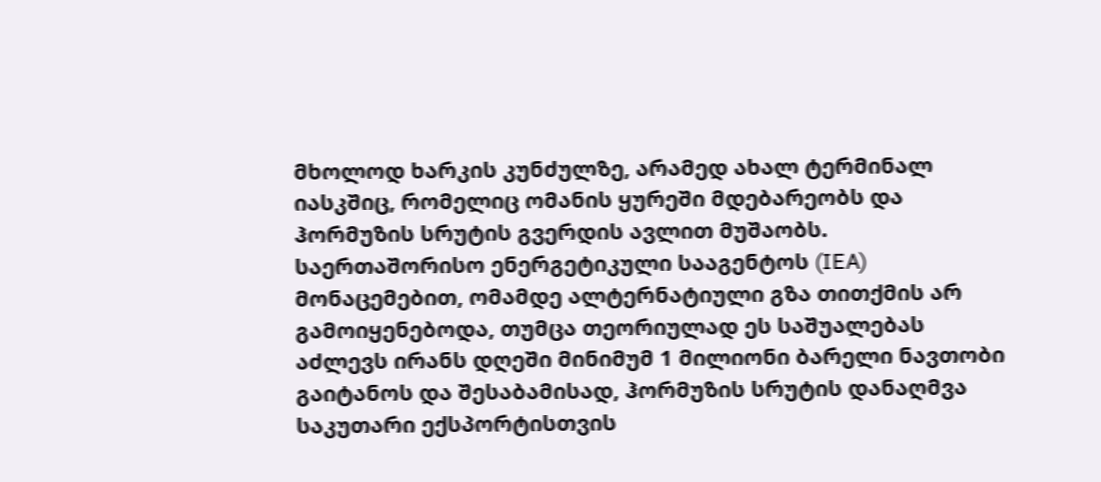მხოლოდ ხარკის კუნძულზე, არამედ ახალ ტერმინალ იასკშიც, რომელიც ომანის ყურეში მდებარეობს და ჰორმუზის სრუტის გვერდის ავლით მუშაობს.
საერთაშორისო ენერგეტიკული სააგენტოს (IEA) მონაცემებით, ომამდე ალტერნატიული გზა თითქმის არ გამოიყენებოდა, თუმცა თეორიულად ეს საშუალებას აძლევს ირანს დღეში მინიმუმ 1 მილიონი ბარელი ნავთობი გაიტანოს და შესაბამისად, ჰორმუზის სრუტის დანაღმვა საკუთარი ექსპორტისთვის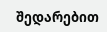შედარებით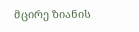მცირე ზიანის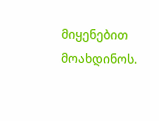მიყენებით მოახდინოს.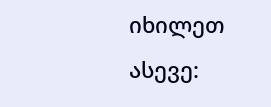იხილეთ ასევე: